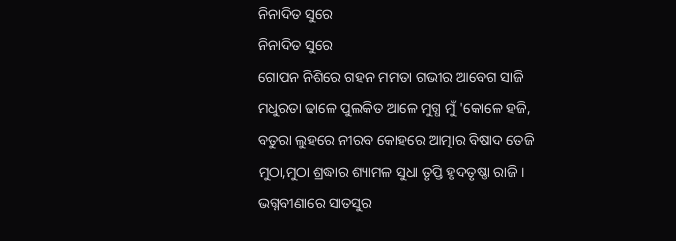ନିନାଦିତ ସୁରେ
ନିନାଦିତ ସୁରେ
ଗୋପନ ନିଶିରେ ଗହନ ମମତା ଗଭୀର ଆବେଗ ସାଜି
ମଧୁରତା ଢାଳେ ପୁଲକିତ ଆଳେ ମୁଗ୍ଧ ମୁଁ 'କୋଳେ ହଜି,
ବତୁରା ଲୁହରେ ନୀରବ କୋହରେ ଆତ୍ମାର ବିଷାଦ ତେଜି
ମୁଠା,ମୁଠା ଶ୍ରଦ୍ଧାର ଶ୍ୟାମଳ ସୁଧା ତୃପ୍ତି ହୃଦତୃଷ୍ଣା ରାଜି ।
ଭଗ୍ନବୀଣାରେ ସାତସୁର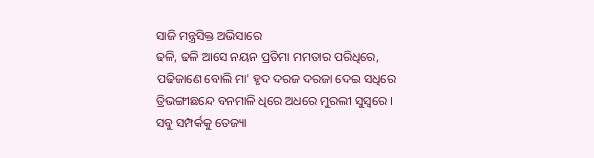ସାଜି ମନ୍ତ୍ରସିକ୍ତ ଅଭିସାରେ
ଢଳି, ଢଳି ଆସେ ନୟନ ପ୍ରତିମା ମମତାର ପରିଧିରେ,
ପଢିଜାଣେ ବୋଲି ମା' ହୃଦ ଦରଜ ଦରଜା ଦେଇ ସଧିରେ
ତ୍ରିଭଙ୍ଗୀଛନ୍ଦେ ବନମାଳି ଧିରେ ଅଧରେ ମୁରଲୀ ସୁସ୍ଵରେ ।
ସବୁ ସମ୍ପର୍କକୁ ତେଜ୍ୟା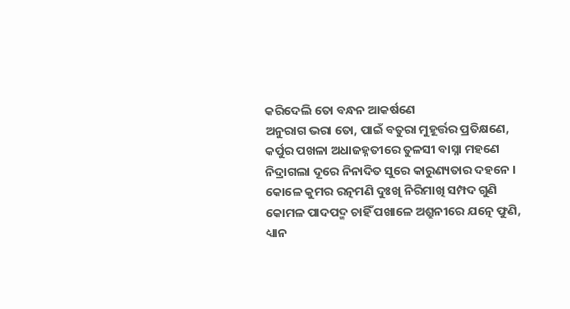କରିଦେଲି ତୋ ବନ୍ଧନ ଆକର୍ଷଣେ
ଅନୁରାଗ ଭରା ତୋ, ପାଇଁ ବତୁରା ମୁହୂର୍ତ୍ତର ପ୍ରତିକ୍ଷଣେ,
କର୍ପୁର ପଖଳା ଅଧାଜହ୍ନତୀରେ ତୁଳସୀ ବାସ୍ନା ମହଣେ
ନିଦ୍ରାଗଲା ଦୂରେ ନିନାଦିତ ସୁରେ କାରୁଣ୍ୟତାର ଦହନେ ।
କୋଳେ କୁମର ରତ୍ନମଣି ଦୁଃଖି ନିରିମାଖି ସମ୍ପଦ ଗୁଣି
କୋମଳ ପାଦପଦ୍ମ ଚାହିଁ ପଖାଳେ ଅଶ୍ରୁନୀରେ ଯତ୍ନେ ଫୁଣି,
ଧ୍ୟାନ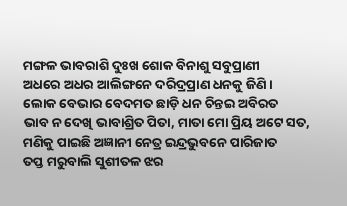ମଙ୍ଗଳ ଭାବରାଶି ଦୁଃଖ ଶୋକ ବିନାଶୁ ସବୁପ୍ରାଣୀ
ଅଧରେ ଅଧର ଆଲିଙ୍ଗନେ ଦରିଦ୍ରପ୍ରାଣ ଧନକୁ ଜିଣି ।
ଲୋକ ବେଭାର ବେଦମତ ଛାଡ଼ି ଧନ ଚିନ୍ତଇ ଅବିରତ
ଭାବ ନ ଦେଖି ଭାବାଶ୍ରିତ ପିତା, ମାତା ମୋ ପ୍ରିୟ ଅଟେ ସତ,
ମଣିକୁ ପାଇଛି ଅଜ୍ଞାନୀ ନେତ୍ର ଇନ୍ଦ୍ରଭୁବନେ ପାରିଜାତ
ତପ୍ତ ମରୁବାଲି ସୁଶୀତଳ ଝର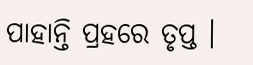ପାହାନ୍ତି ପ୍ରହରେ ତୃପ୍ତ ।